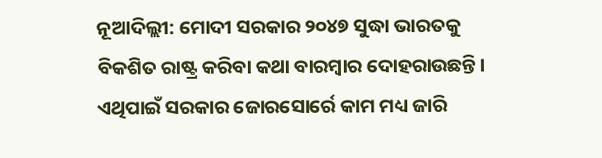ନୂଆଦିଲ୍ଲୀ: ମୋଦୀ ସରକାର ୨୦୪୭ ସୁଦ୍ଧା ଭାରତକୁ ବିକଶିତ ରାଷ୍ଟ୍ର କରିବା କଥା ବାରମ୍ବାର ଦୋହରାଉଛନ୍ତି। ଏଥିପାଇଁ ସରକାର ଜୋରସୋର୍ରେ କାମ ମଧ୍ୟ ଜାରି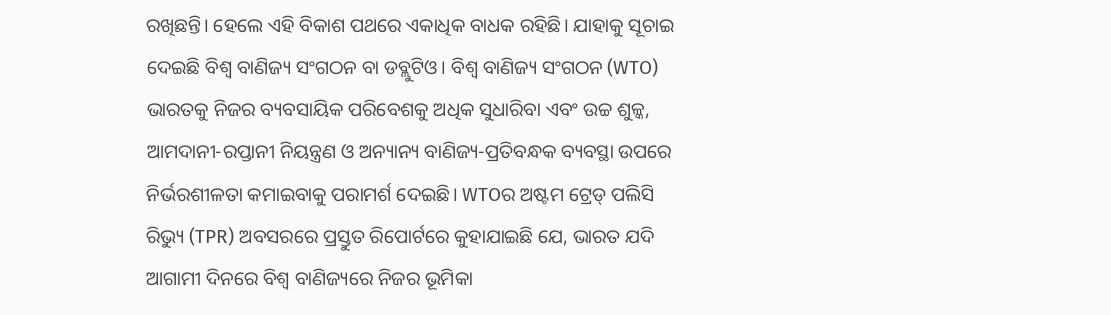ରଖିଛନ୍ତି। ହେଲେ ଏହି ବିକାଶ ପଥରେ ଏକାଧିକ ବାଧକ ରହିଛି। ଯାହାକୁ ସୂଚାଇ ଦେଇଛି ବିଶ୍ୱ ବାଣିଜ୍ୟ ସଂଗଠନ ବା ଡବ୍ଲୁଟିଓ। ବିଶ୍ୱ ବାଣିଜ୍ୟ ସଂଗଠନ (WTO) ଭାରତକୁ ନିଜର ବ୍ୟବସାୟିକ ପରିବେଶକୁ ଅଧିକ ସୁଧାରିବା ଏବଂ ଉଚ୍ଚ ଶୁଳ୍କ, ଆମଦାନୀ-ରପ୍ତାନୀ ନିୟନ୍ତ୍ରଣ ଓ ଅନ୍ୟାନ୍ୟ ବାଣିଜ୍ୟ-ପ୍ରତିବନ୍ଧକ ବ୍ୟବସ୍ଥା ଉପରେ ନିର୍ଭରଶୀଳତା କମାଇବାକୁ ପରାମର୍ଶ ଦେଇଛି। WTOର ଅଷ୍ଟମ ଟ୍ରେଡ୍ ପଲିସି ରିଭ୍ୟୁ (TPR) ଅବସରରେ ପ୍ରସ୍ତୁତ ରିପୋର୍ଟରେ କୁହାଯାଇଛି ଯେ, ଭାରତ ଯଦି ଆଗାମୀ ଦିନରେ ବିଶ୍ୱ ବାଣିଜ୍ୟରେ ନିଜର ଭୂମିକା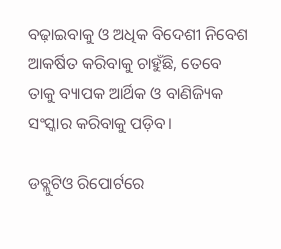ବଢ଼ାଇବାକୁ ଓ ଅଧିକ ବିଦେଶୀ ନିବେଶ ଆକର୍ଷିତ କରିବାକୁ ଚାହୁଁଛି, ତେବେ ତାକୁ ବ୍ୟାପକ ଆର୍ଥିକ ଓ ବାଣିଜ୍ୟିକ ସଂସ୍କାର କରିବାକୁ ପଡ଼ିବ।

ଡବ୍ଲୁଟିଓ ରିପୋର୍ଟରେ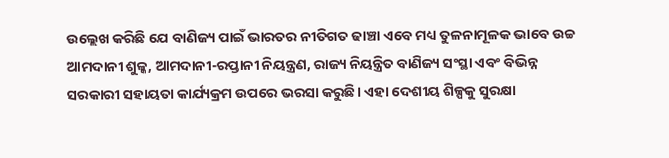ଉଲ୍ଲେଖ କରିଛି ଯେ ବାଣିଜ୍ୟ ପାଇଁ ଭାରତର ନୀତିଗତ ଢାଞ୍ଚା ଏବେ ମଧ୍ୟ ତୁଳନାମୂଳକ ଭାବେ ଉଚ୍ଚ ଆମଦାନୀ ଶୁଳ୍କ, ଆମଦାନୀ-ରପ୍ତାନୀ ନିୟନ୍ତ୍ରଣ, ରାଜ୍ୟ ନିୟନ୍ତ୍ରିତ ବାଣିଜ୍ୟ ସଂସ୍ଥା ଏବଂ ବିଭିନ୍ନ ସରକାରୀ ସହାୟତା କାର୍ଯ୍ୟକ୍ରମ ଉପରେ ଭରସା କରୁଛି। ଏହା ଦେଶୀୟ ଶିଳ୍ପକୁ ସୁରକ୍ଷା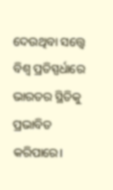ଦେଉଥିବା ସତ୍ତ୍ୱେ ବିଶ୍ୱ ପ୍ରତିସ୍ପର୍ଧାରେ ଭାରତର ସ୍ଥିତିକୁ ପ୍ରଭାବିତ କରିପାରେ।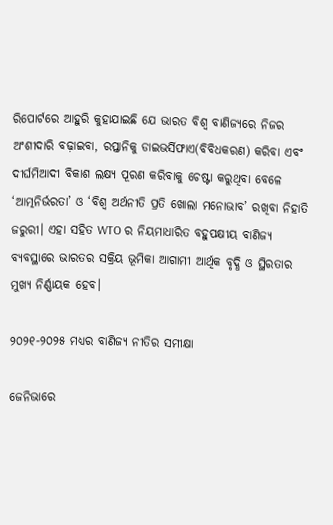ରିପୋର୍ଟରେ ଆହୁରି କୁହାଯାଇଛି ଯେ ଭାରତ ବିଶ୍ୱ ବାଣିଜ୍ୟରେ ନିଜର ଅଂଶୀଦାରି ବଢ଼ାଇବା, ରପ୍ତାନିକୁ ଡାଇଭର୍ସିଫାଏ(ବିବିଧକରଣ) କରିବା ଏବଂ ଦୀର୍ଘମିଆଦୀ ବିକାଶ ଲକ୍ଷ୍ୟ ପୂରଣ କରିବାକୁ ଚେଷ୍ଟା କରୁଥିବା ବେଳେ ‘ଆତ୍ମନିର୍ଭରତା’ ଓ ‘ବିଶ୍ୱ ଅର୍ଥନୀତି ପ୍ରତି ଖୋଲା ମନୋଭାବ’ ରଖିବା ନିହାତି ଜରୁରୀ। ଏହା ସହିତ WTO ର ନିୟମାଧାରିତ ବହୁପକ୍ଷୀୟ ବାଣିଜ୍ୟ ବ୍ୟବସ୍ଥାରେ ଭାରତର ସକ୍ରିୟ ଭୂମିକା ଆଗାମୀ ଆର୍ଥିକ ବୃଦ୍ଧି ଓ ସ୍ଥିରତାର ମୁଖ୍ୟ ନିର୍ଣ୍ଣାୟକ ହେବ।

୨୦୨୧-୨୦୨୫ ମଧ୍ୟର ବାଣିଜ୍ୟ ନୀତିର ସମୀକ୍ଷା

ଜେନିଭାରେ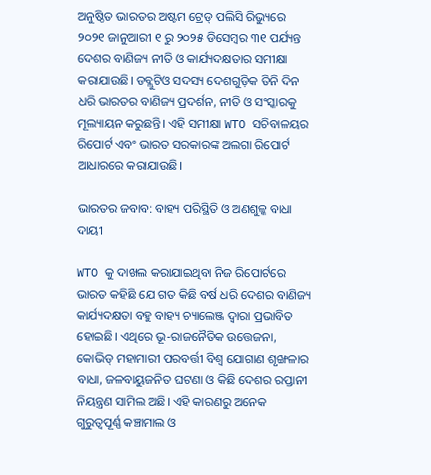ଅନୁଷ୍ଠିତ ଭାରତର ଅଷ୍ଟମ ଟ୍ରେଡ୍ ପଲିସି ରିଭ୍ୟୁରେ ୨୦୨୧ ଜାନୁଆରୀ ୧ ରୁ ୨୦୨୫ ଡିସେମ୍ବର ୩୧ ପର୍ଯ୍ୟନ୍ତ ଦେଶର ବାଣିଜ୍ୟ ନୀତି ଓ କାର୍ଯ୍ୟଦକ୍ଷତାର ସମୀକ୍ଷା କରାଯାଉଛି। ଡବ୍ଲୁଟିଓ ସଦସ୍ୟ ଦେଶଗୁଡ଼ିକ ତିନି ଦିନ ଧରି ଭାରତର ବାଣିଜ୍ୟ ପ୍ରଦର୍ଶନ, ନୀତି ଓ ସଂସ୍କାରକୁ ମୂଲ୍ୟାୟନ କରୁଛନ୍ତି। ଏହି ସମୀକ୍ଷା WTO ସଚିବାଳୟର ରିପୋର୍ଟ ଏବଂ ଭାରତ ସରକାରଙ୍କ ଅଲଗା ରିପୋର୍ଟ ଆଧାରରେ କରାଯାଉଛି।

ଭାରତର ଜବାବ: ବାହ୍ୟ ପରିସ୍ଥିତି ଓ ଅଣଶୁଳ୍କ ବାଧା ଦାୟୀ

WTO କୁ ଦାଖଲ କରାଯାଇଥିବା ନିଜ ରିପୋର୍ଟରେ ଭାରତ କହିଛି ଯେ ଗତ କିଛି ବର୍ଷ ଧରି ଦେଶର ବାଣିଜ୍ୟ କାର୍ଯ୍ୟଦକ୍ଷତା ବହୁ ବାହ୍ୟ ଚ୍ୟାଲେଞ୍ଜ ଦ୍ୱାରା ପ୍ରଭାବିତ ହୋଇଛି। ଏଥିରେ ଭୂ-ରାଜନୈତିକ ଉତ୍ତେଜନା, କୋଭିଡ୍ ମହାମାରୀ ପରବର୍ତ୍ତୀ ବିଶ୍ୱ ଯୋଗାଣ ଶୃଙ୍ଖଳାର ବାଧା, ଜଳବାୟୁଜନିତ ଘଟଣା ଓ କିଛି ଦେଶର ରପ୍ତାନୀ ନିୟନ୍ତ୍ରଣ ସାମିଲ ଅଛି। ଏହି କାରଣରୁ ଅନେକ ଗୁରୁତ୍ୱପୂର୍ଣ୍ଣ କଞ୍ଚାମାଲ ଓ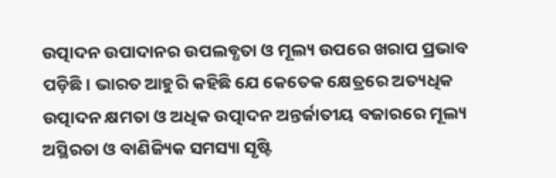ଉତ୍ପାଦନ ଉପାଦାନର ଉପଲବ୍ଧତା ଓ ମୂଲ୍ୟ ଉପରେ ଖରାପ ପ୍ରଭାବ ପଡ଼ିଛି। ଭାରତ ଆହୁରି କହିଛି ଯେ କେତେକ କ୍ଷେତ୍ରରେ ଅତ୍ୟଧିକ ଉତ୍ପାଦନ କ୍ଷମତା ଓ ଅଧିକ ଉତ୍ପାଦନ ଅନ୍ତର୍ଜାତୀୟ ବଜାରରେ ମୂଲ୍ୟ ଅସ୍ଥିରତା ଓ ବାଣିଜ୍ୟିକ ସମସ୍ୟା ସୃଷ୍ଟି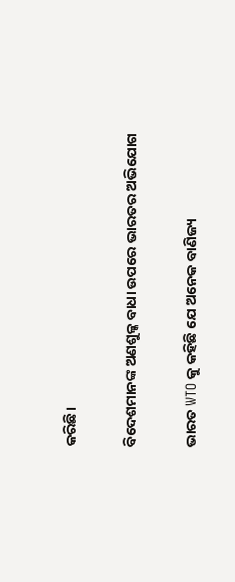କରିଛି।

ବିଦେଶମାନଙ୍କ ଅଣଶୁଳ୍କ ବାଧା ଉପରେ ଭାରତର ଅଭିଯୋଗ

ଭାରତ WTO କୁ କହିଛି ଯେ ଅନେକ ବାଣିଜ୍ୟ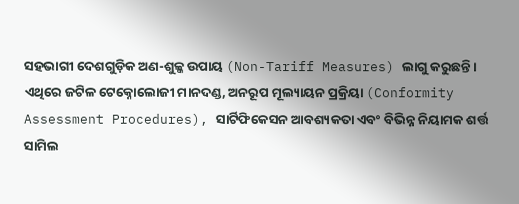ସହଭାଗୀ ଦେଶଗୁଡ଼ିକ ଅଣ-ଶୁଳ୍କ ଉପାୟ (Non-Tariff Measures) ଲାଗୁ କରୁଛନ୍ତି। ଏଥିରେ ଜଟିଳ ଟେକ୍ନୋଲୋଜୀ ମାନଦଣ୍ଡ, ଅନରୂପ ମୂଲ୍ୟାୟନ ପ୍ରକ୍ରିୟା (Conformity Assessment Procedures), ସାର୍ଟିଫିକେସନ ଆବଶ୍ୟକତା ଏବଂ ବିଭିନ୍ନ ନିୟାମକ ଶର୍ତ୍ତ ସାମିଲ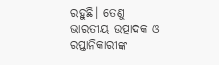ରହୁଛି। ତେଣୁ ଭାରତୀୟ ଉତ୍ପାଦକ ଓ ରପ୍ତାନିକାରୀଙ୍କ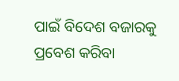ପାଇଁ ବିଦେଶ ବଜାରକୁ ପ୍ରବେଶ କରିବା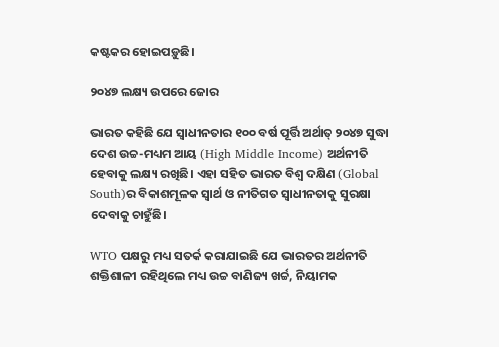କଷ୍ଟକର ହୋଇପଡ଼ୁଛି।

୨୦୪୭ ଲକ୍ଷ୍ୟ ଉପରେ ଜୋର

ଭାରତ କହିଛି ଯେ ସ୍ୱାଧୀନତାର ୧୦୦ ବର୍ଷ ପୂର୍ତ୍ତି ଅର୍ଥାତ୍ ୨୦୪୭ ସୁଦ୍ଧା ଦେଶ ଉଚ୍ଚ-ମଧ୍ୟମ ଆୟ (High Middle Income) ଅର୍ଥନୀତି ହେବାକୁ ଲକ୍ଷ୍ୟ ରଖିଛି। ଏହା ସହିତ ଭାରତ ବିଶ୍ୱ ଦକ୍ଷିଣ (Global South)ର ବିକାଶମୂଳକ ସ୍ୱାର୍ଥ ଓ ନୀତିଗତ ସ୍ୱାଧୀନତାକୁ ସୁରକ୍ଷା ଦେବାକୁ ଚାହୁଁଛି।

WTO ପକ୍ଷରୁ ମଧ୍ୟ ସତର୍କ କରାଯାଇଛି ଯେ ଭାରତର ଅର୍ଥନୀତି ଶକ୍ତିଶାଳୀ ରହିଥିଲେ ମଧ୍ୟ ଉଚ୍ଚ ବାଣିଜ୍ୟ ଖର୍ଚ୍ଚ, ନିୟାମକ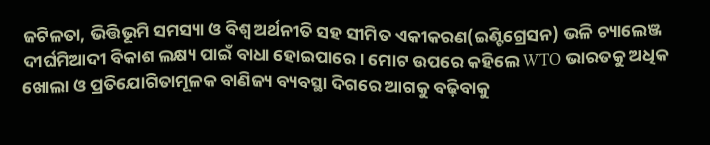ଜଟିଳତା, ଭିତ୍ତିଭୂମି ସମସ୍ୟା ଓ ବିଶ୍ୱ ଅର୍ଥନୀତି ସହ ସୀମିତ ଏକୀକରଣ(ଇଣ୍ଟିଗ୍ରେସନ) ଭଳି ଚ୍ୟାଲେଞ୍ଜ ଦୀର୍ଘମିଆଦୀ ବିକାଶ ଲକ୍ଷ୍ୟ ପାଇଁ ବାଧା ହୋଇପାରେ। ମୋଟ ଉପରେ କହିଲେ WTO ଭାରତକୁ ଅଧିକ ଖୋଲା ଓ ପ୍ରତିଯୋଗିତାମୂଳକ ବାଣିଜ୍ୟ ବ୍ୟବସ୍ଥା ଦିଗରେ ଆଗକୁ ବଢ଼ିବାକୁ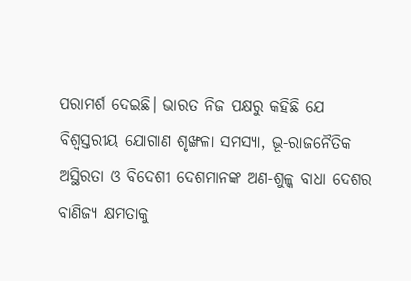ପରାମର୍ଶ ଦେଇଛି। ଭାରତ ନିଜ ପକ୍ଷରୁ କହିଛି ଯେ ବିଶ୍ୱସ୍ତରୀୟ ଯୋଗାଣ ଶୃଙ୍ଖଳା ସମସ୍ୟା, ଭୂ-ରାଜନୈତିକ ଅସ୍ଥିରତା ଓ ବିଦେଶୀ ଦେଶମାନଙ୍କ ଅଣ-ଶୁଳ୍କ ବାଧା ଦେଶର ବାଣିଜ୍ୟ କ୍ଷମତାକୁ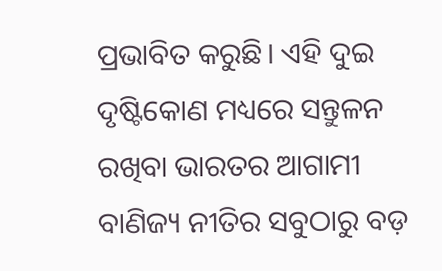ପ୍ରଭାବିତ କରୁଛି। ଏହି ଦୁଇ ଦୃଷ୍ଟିକୋଣ ମଧ୍ୟରେ ସନ୍ତୁଳନ ରଖିବା ଭାରତର ଆଗାମୀ ବାଣିଜ୍ୟ ନୀତିର ସବୁଠାରୁ ବଡ଼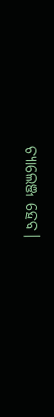ଚ୍ୟାଲେଞ୍ଜ ହେବ।